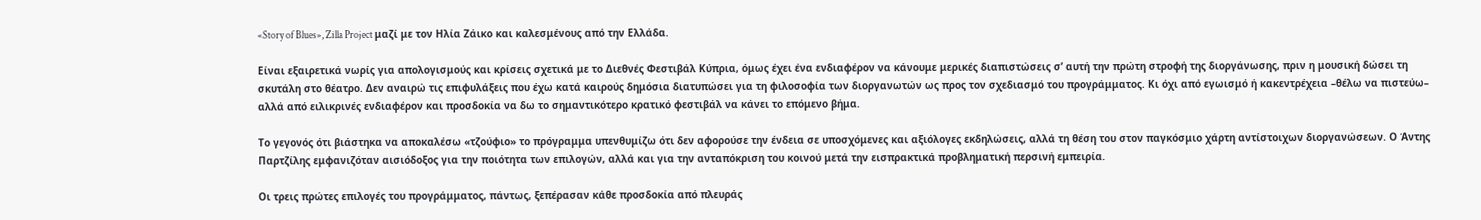«Story of Blues», Zilla Project μαζί με τον Ηλία Ζάικο και καλεσμένους από την Ελλάδα.

Είναι εξαιρετικά νωρίς για απολογισμούς και κρίσεις σχετικά με το Διεθνές Φεστιβάλ Κύπρια, όμως έχει ένα ενδιαφέρον να κάνουμε μερικές διαπιστώσεις σ’ αυτή την πρώτη στροφή της διοργάνωσης, πριν η μουσική δώσει τη σκυτάλη στο θέατρο. Δεν αναιρώ τις επιφυλάξεις που έχω κατά καιρούς δημόσια διατυπώσει για τη φιλοσοφία των διοργανωτών ως προς τον σχεδιασμό του προγράμματος. Κι όχι από εγωισμό ή κακεντρέχεια –θέλω να πιστεύω– αλλά από ειλικρινές ενδιαφέρον και προσδοκία να δω το σημαντικότερο κρατικό φεστιβάλ να κάνει το επόμενο βήμα.

Το γεγονός ότι βιάστηκα να αποκαλέσω «τζούφιο» το πρόγραμμα υπενθυμίζω ότι δεν αφορούσε την ένδεια σε υποσχόμενες και αξιόλογες εκδηλώσεις, αλλά τη θέση του στον παγκόσμιο χάρτη αντίστοιχων διοργανώσεων. Ο Άντης Παρτζίλης εμφανιζόταν αισιόδοξος για την ποιότητα των επιλογών, αλλά και για την ανταπόκριση του κοινού μετά την εισπρακτικά προβληματική περσινή εμπειρία.

Οι τρεις πρώτες επιλογές του προγράμματος, πάντως, ξεπέρασαν κάθε προσδοκία από πλευράς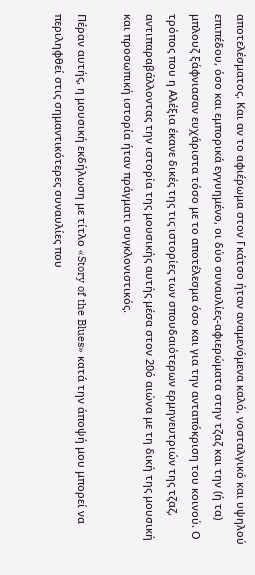αποτελέσματος. Και αν το αφιέρωμα στον Γκάτσο ήταν αναμενόμενα καλό, νοσταλγικό και υψηλού επιπέδου, όσο και εμπορικά εγγυημένο, οι δύο συναυλίες-αφιερώματα στην τζαζ και την (ή τα) μπλουζ ξάφνιασαν ευχάριστα τόσο με το αποτέλεσμα όσο και για την ανταπόκριση του κοινού. Ο τρόπος που η Αλέξια έκανε δικές της τις ιστορίες των σπουδαιότερων ερμηνευτριών της τζαζ, αντιπαραβάλλοντας την ιστορία της μουσικής αυτής μέσα στον 20ό αιώνα με τη δική της μουσική και προσωπική ιστορία ήταν πράγματι συγκλονιστικός.

Πέραν αυτής, η μουσική εκδήλωση με τίτλο «Story of the Blues» κατά την άποψή μου μπορεί να περιληφθεί στις σημαντικότερες συναυλίες που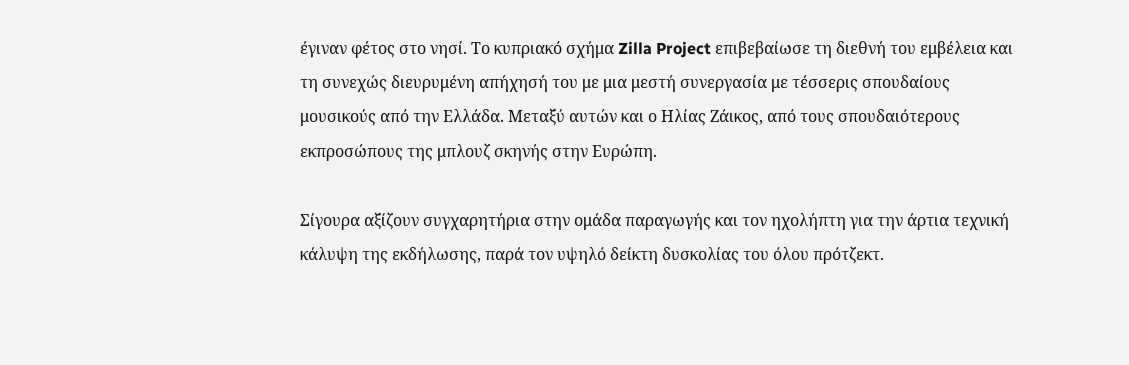έγιναν φέτος στο νησί. Το κυπριακό σχήμα Zilla Project επιβεβαίωσε τη διεθνή του εμβέλεια και τη συνεχώς διευρυμένη απήχησή του με μια μεστή συνεργασία με τέσσερις σπουδαίους μουσικούς από την Ελλάδα. Μεταξύ αυτών και ο Ηλίας Ζάικος, από τους σπουδαιότερους εκπροσώπους της μπλουζ σκηνής στην Ευρώπη.

Σίγουρα αξίζουν συγχαρητήρια στην ομάδα παραγωγής και τον ηχολήπτη για την άρτια τεχνική κάλυψη της εκδήλωσης, παρά τον υψηλό δείκτη δυσκολίας του όλου πρότζεκτ.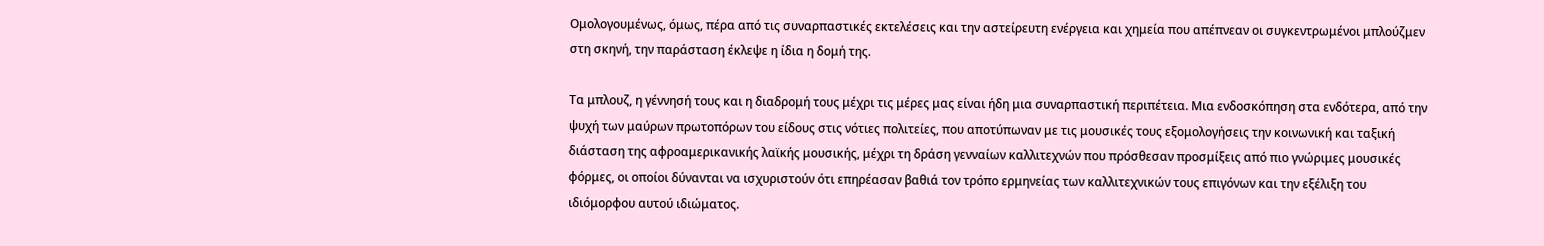Ομολογουμένως, όμως, πέρα από τις συναρπαστικές εκτελέσεις και την αστείρευτη ενέργεια και χημεία που απέπνεαν οι συγκεντρωμένοι μπλούζμεν στη σκηνή, την παράσταση έκλεψε η ίδια η δομή της.

Τα μπλουζ, η γέννησή τους και η διαδρομή τους μέχρι τις μέρες μας είναι ήδη μια συναρπαστική περιπέτεια. Μια ενδοσκόπηση στα ενδότερα, από την ψυχή των μαύρων πρωτοπόρων του είδους στις νότιες πολιτείες, που αποτύπωναν με τις μουσικές τους εξομολογήσεις την κοινωνική και ταξική διάσταση της αφροαμερικανικής λαϊκής μουσικής, μέχρι τη δράση γενναίων καλλιτεχνών που πρόσθεσαν προσμίξεις από πιο γνώριμες μουσικές φόρμες, οι οποίοι δύνανται να ισχυριστούν ότι επηρέασαν βαθιά τον τρόπο ερμηνείας των καλλιτεχνικών τους επιγόνων και την εξέλιξη του ιδιόμορφου αυτού ιδιώματος.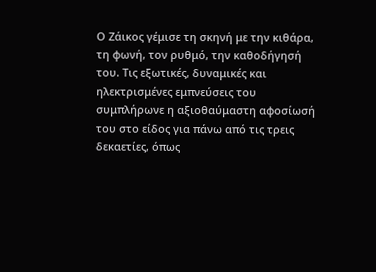Ο Ζάικος γέμισε τη σκηνή με την κιθάρα, τη φωνή, τον ρυθμό, την καθοδήγησή του. Τις εξωτικές, δυναμικές και ηλεκτρισμένες εμπνεύσεις του συμπλήρωνε η αξιοθαύμαστη αφοσίωσή του στο είδος για πάνω από τις τρεις δεκαετίες, όπως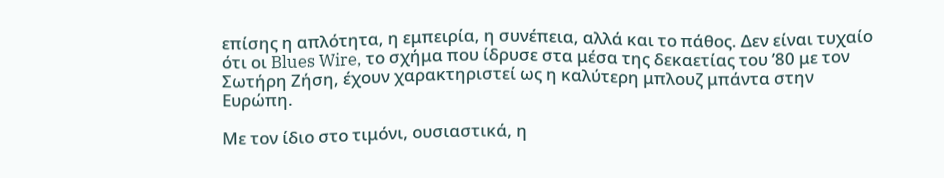επίσης η απλότητα, η εμπειρία, η συνέπεια, αλλά και το πάθος. Δεν είναι τυχαίο ότι οι Blues Wire, το σχήμα που ίδρυσε στα μέσα της δεκαετίας του ’80 με τον Σωτήρη Ζήση, έχουν χαρακτηριστεί ως η καλύτερη μπλουζ μπάντα στην Ευρώπη.

Με τον ίδιο στο τιμόνι, ουσιαστικά, η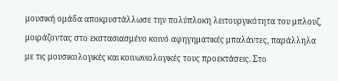μουσική ομάδα αποκρυστάλλωσε την πολύπλοκη λειτουργικότητα του μπλουζ, μοιράζοντας στο εκστασιασμένο κοινό αφηγηματικές μπαλάντες, παράλληλα με τις μουσικολογικές και κοινωνιολογικές τους προεκτάσεις. Στο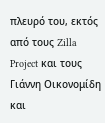πλευρό του, εκτός από τους Zilla Project και τους Γιάννη Οικονομίδη και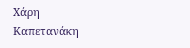Χάρη Καπετανάκη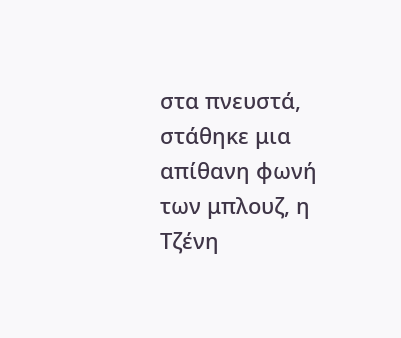στα πνευστά, στάθηκε μια απίθανη φωνή των μπλουζ, η Τζένη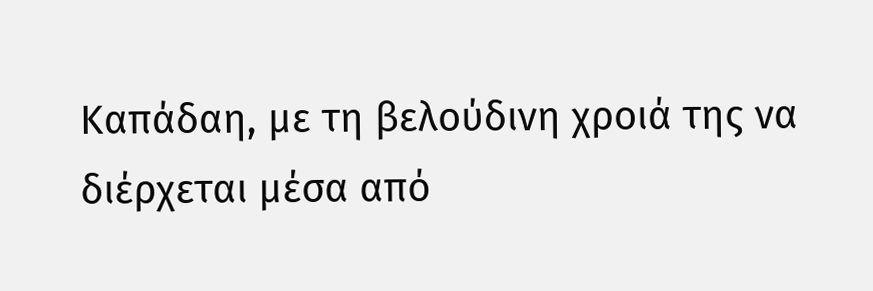Καπάδαη, με τη βελούδινη χροιά της να διέρχεται μέσα από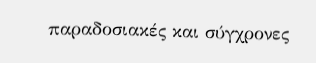παραδοσιακές και σύγχρονες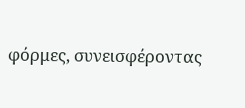φόρμες, συνεισφέροντας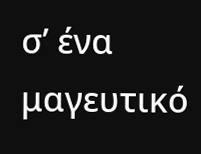σ’ ένα μαγευτικό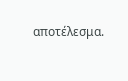αποτέλεσμα.